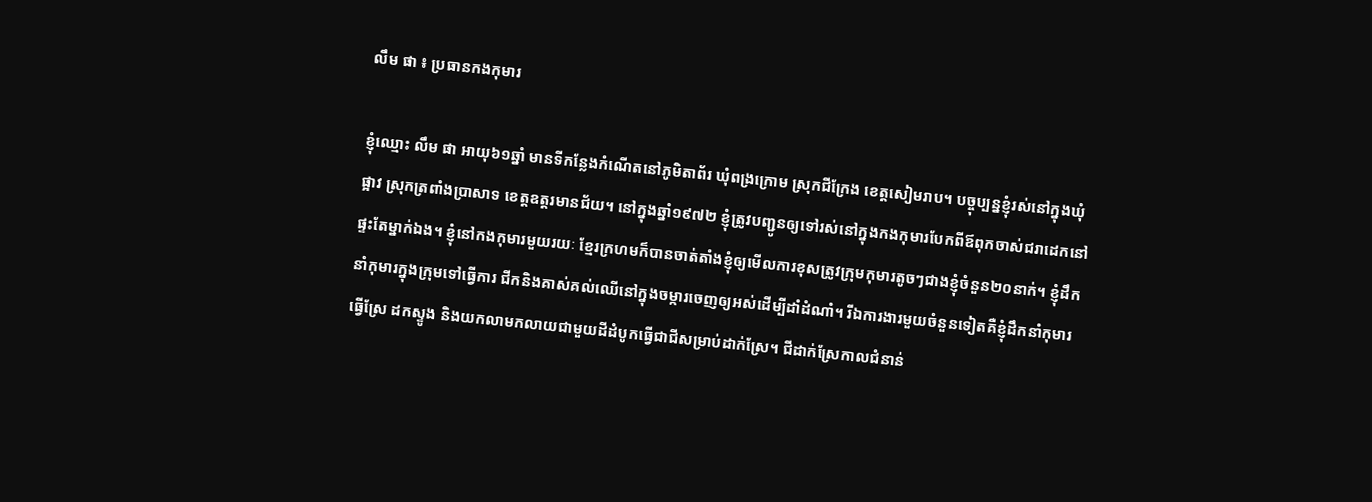លឹម ផា ៖ ប្រធានកងកុមារ

ខ្ញុំឈ្មោះ លឹម ផា អាយុ៦១ឆ្នាំ មានទីកន្លែងកំណើតនៅភូមិតាព័រ ឃុំពង្រក្រោម ស្រុកជីក្រែង ខេត្តសៀមរាប។ បច្ចុប្បន្នខ្ញុំរស់នៅក្នុងឃុំផ្អាវ ស្រុកត្រពាំងប្រាសាទ ខេត្តឧត្តរមានជ័យ។ នៅក្នុងឆ្នាំ១៩៧២ ខ្ញុំត្រូវបញ្ជូនឲ្យទៅរស់នៅក្នុងកងកុមារបែកពីឪពុកចាស់ជរាដេកនៅផ្ទះតែម្នាក់ឯង។ ខ្ញុំនៅកងកុមារមួយរយៈ ខ្មែរក្រហមក៏បានចាត់តាំងខ្ញុំឲ្យមើលការខុសត្រូវក្រុមកុមារតូចៗជាងខ្ញុំចំនួន២០នាក់។ ខ្ញុំដឹកនាំកុមារក្នុងក្រុមទៅធ្វើការ ជីកនិងគាស់គល់ឈើនៅក្នុងចម្ការចេញឲ្យអស់ដើម្បីដាំដំណាំ។ រីឯការងារមួយចំនួនទៀតគឺខ្ញុំដឹកនាំកុមារធ្វើស្រែ ដកស្ទូង និងយកលាមកលាយជាមួយដីដំបូកធ្វើជាជីសម្រាប់ដាក់ស្រែ។ ជីដាក់ស្រែកាលជំនាន់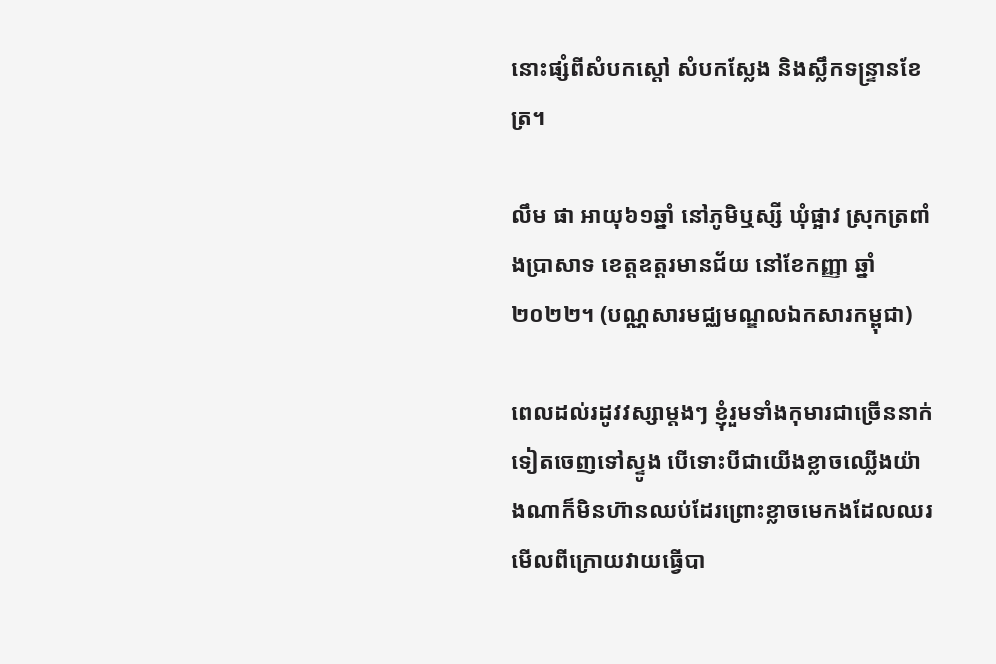នោះផ្សំពីសំបកស្ដៅ សំបកស្លែង និងស្លឹកទន្ទ្រានខែត្រ។

លឹម ផា អាយុ៦១ឆ្នាំ នៅភូមិឬស្សី ឃុំផ្អាវ ស្រុកត្រពាំងប្រាសាទ ខេត្តឧត្តរមានជ័យ នៅខែកញ្ញា ឆ្នាំ២០២២។ (បណ្ណសារមជ្ឈមណ្ឌលឯកសារកម្ពុជា)

ពេលដល់រដូវវស្សាម្ដងៗ ខ្ញុំរួមទាំងកុមារជាច្រើននាក់ទៀតចេញទៅស្ទូង បើទោះបីជាយើងខ្លាចឈ្លើងយ៉ាងណាក៏មិនហ៊ានឈប់ដែរព្រោះខ្លាចមេកងដែលឈរមើលពីក្រោយវាយធ្វើបា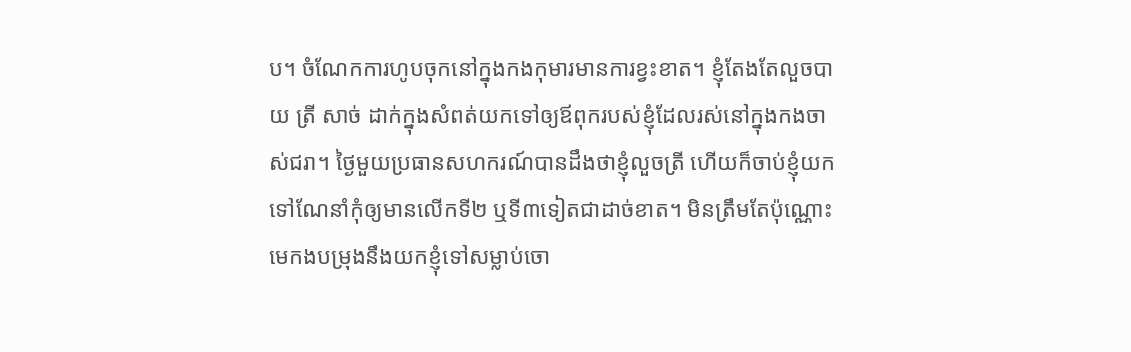ប។ ចំណែកការហូបចុកនៅក្នុងកងកុមារមានការខ្វះខាត។ ខ្ញុំតែងតែលួចបាយ ត្រី សាច់ ដាក់ក្នុងសំពត់យកទៅឲ្យឪពុករបស់ខ្ញុំដែលរស់នៅក្នុងកងចាស់ជរា។ ថ្ងៃមួយប្រធានសហករណ៍បានដឹងថាខ្ញុំលួចត្រី ហើយក៏ចាប់ខ្ញុំយកទៅណែនាំកុំឲ្យមានលើកទី២ ឬទី៣ទៀតជាដាច់ខាត។ មិនត្រឹមតែប៉ុណ្ណោះមេកងបម្រុងនឹងយកខ្ញុំទៅសម្លាប់ចោ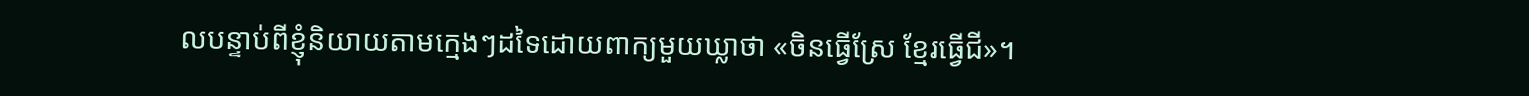លបន្ទាប់ពីខ្ញុំនិយាយតាមក្មេងៗដទៃដោយពាក្យមួយឃ្លាថា «ចិនធ្វើស្រែ ខ្មែរធ្វើជី»។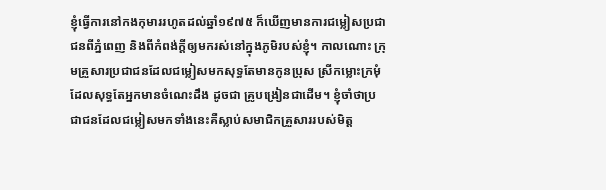ខ្ញុំធ្វើការនៅកងកុមាររហូតដល់ឆ្នាំ១៩៧៥ ក៏ឃើញមានការជម្លៀសប្រជាជនពីភ្នំពេញ និងពីកំពង់ក្ដីឲ្យមករស់នៅក្នុងភូមិរបស់ខ្ញុំ។ កាលណោះ ក្រុមគ្រួសារប្រជាជនដែលជម្លៀសមកសុទ្ធតែមានកូនប្រុស ស្រីកម្លោះក្រមុំ ដែលសុទ្ធតែអ្នកមានចំណេះដឹង ដូចជា គ្រូបង្រៀនជាដើម។ ខ្ញុំចាំថាប្រជាជនដែលជម្លៀសមកទាំងនេះគឺស្លាប់សមាជិកគ្រួសាររបស់មិត្ត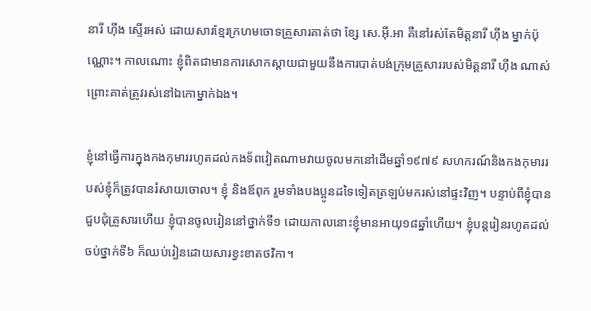នារី ហ៊ីង ស្ទើរអស់ ដោយសារខ្មែរក្រហមចោទគ្រួសារគាត់ថា ខ្សែ សេ.អ៊ី.អា គឺនៅរស់តែមិត្តនារី ហ៊ីង ម្នាក់ប៉ុណ្ណោះ។ កាលណោះ ខ្ញុំពិតជាមានការសោកស្ដាយជាមួយនឹងការបាត់បង់ក្រុមគ្រួសាររបស់មិត្តនារី ហ៊ីង ណាស់ ព្រោះគាត់ត្រូវរស់នៅឯកោម្នាក់ឯង។

ខ្ញុំនៅធ្វើការក្នុងកងកុមាររហូតដល់កងទ័ពវៀតណាមវាយចូលមកនៅដើមឆ្នាំ១៩៧៩ សហករណ៍និងកងកុមាររបស់ខ្ញុំក៏ត្រូវបានរំសាយចោល។ ខ្ញុំ និងឪពុក រួមទាំងបងប្អូនដទៃទៀតត្រឡប់មករស់នៅផ្ទះវិញ។ បន្ទាប់ពីខ្ញុំបានជួបជុំគ្រួសារហើយ ខ្ញុំបានចូលរៀននៅថ្នាក់ទី១ ដោយកាលនោះខ្ញុំមានអាយុ១៨ឆ្នាំហើយ។ ខ្ញុំបន្តរៀនរហូតដល់ចប់ថ្នាក់ទី៦ ក៏ឈប់រៀនដោយសារខ្វះខាតថវិកា។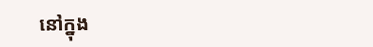នៅក្នុង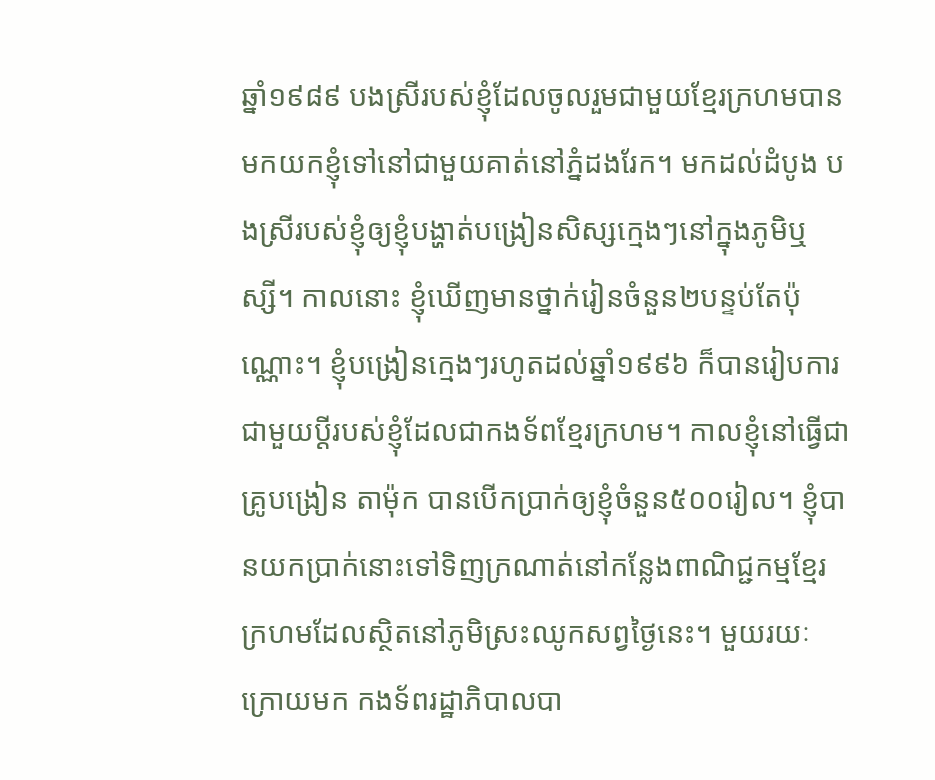ឆ្នាំ១៩៨៩ បងស្រីរបស់ខ្ញុំដែលចូលរួមជាមួយខ្មែរក្រហមបានមកយកខ្ញុំទៅនៅជាមួយគាត់នៅភ្នំដងរែក។ មកដល់ដំបូង បងស្រីរបស់ខ្ញុំឲ្យខ្ញុំបង្ហាត់បង្រៀនសិស្សក្មេងៗនៅក្នុងភូមិឬស្សី។ កាលនោះ ខ្ញុំឃើញមានថ្នាក់រៀនចំនួន២បន្ទប់តែប៉ុណ្ណោះ។ ខ្ញុំបង្រៀនក្មេងៗរហូតដល់ឆ្នាំ១៩៩៦ ក៏បានរៀបការជាមួយប្ដីរបស់ខ្ញុំដែលជាកងទ័ពខ្មែរក្រហម។ កាលខ្ញុំនៅធ្វើជាគ្រូបង្រៀន តាម៉ុក បានបើកប្រាក់ឲ្យខ្ញុំចំនួន៥០០រៀល។ ខ្ញុំបានយកប្រាក់នោះទៅទិញក្រណាត់នៅកន្លែងពាណិជ្ជកម្មខ្មែរក្រហមដែលស្ថិតនៅភូមិស្រះឈូកសព្វថ្ងៃនេះ។ មួយរយៈក្រោយមក កងទ័ពរដ្ឋាភិបាលបា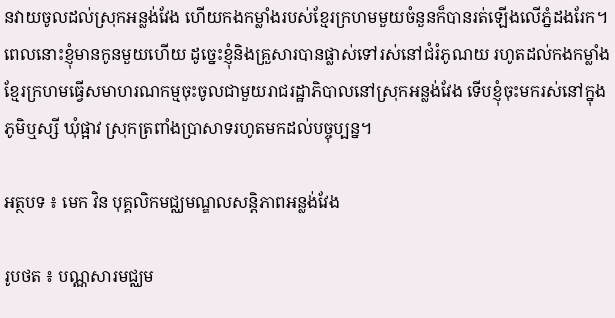នវាយចូលដល់ស្រុកអន្លង់វែង ហើយកងកម្លាំងរបស់ខ្មែរក្រហមមួយចំនួនក៏បានរត់ឡើងលើភ្នំដងរែក។ ពេលនោះខ្ញុំមានកូនមួយហើយ ដូច្នេះខ្ញុំនិងគ្រួសារបានផ្លាស់ទៅរស់នៅជំរំភូណយ រហូតដល់កងកម្លាំងខ្មែរក្រហមធ្វើសមាហរណកម្មចុះចូលជាមួយរាជរដ្ឋាភិបាលនៅស្រុកអន្លង់វែង ទើបខ្ញុំចុះមករស់នៅក្នុងភូមិឬស្សី ឃុំផ្អាវ ស្រុកត្រពាំងប្រាសាទរហូតមកដល់បច្ចុប្បន្ន។

អត្ថបទ ៖ មេក វិន បុគ្គលិកមជ្ឈមណ្ឌលសន្តិភាពអន្លង់វែង

រូបថត ៖ បណ្ណសារមជ្ឈម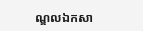ណ្ឌលឯកសា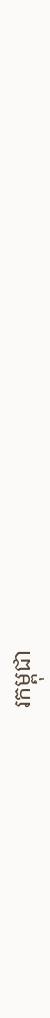រកម្ពុជា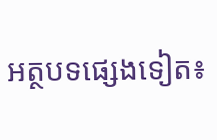អត្ថបទផ្សេងទៀត៖